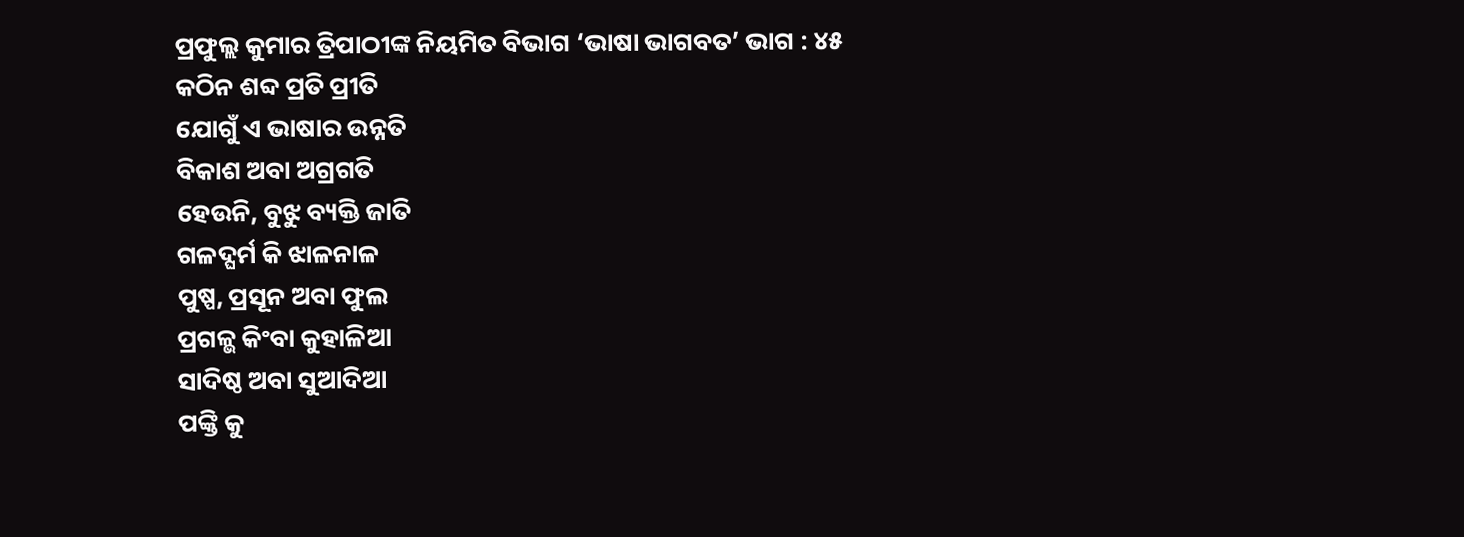ପ୍ରଫୁଲ୍ଲ କୁମାର ତ୍ରିପାଠୀଙ୍କ ନିୟମିତ ବିଭାଗ ‘ଭାଷା ଭାଗବତ’ ଭାଗ : ୪୫
କଠିନ ଶବ୍ଦ ପ୍ରତି ପ୍ରୀତି
ଯୋଗୁଁ ଏ ଭାଷାର ଉନ୍ନତି
ବିକାଶ ଅବା ଅଗ୍ରଗତି
ହେଉନି, ବୁଝୁ ବ୍ୟକ୍ତି ଜାତି
ଗଳଦ୍ଘର୍ମ କି ଝାଳନାଳ
ପୁଷ୍ପ, ପ୍ରସୂନ ଅବା ଫୁଲ
ପ୍ରଗଳ୍ଭ କିଂବା କୁହାଳିଆ
ସାଦିଷ୍ଠ ଅବା ସୁଆଦିଆ
ପଙ୍କ୍ତି କୁ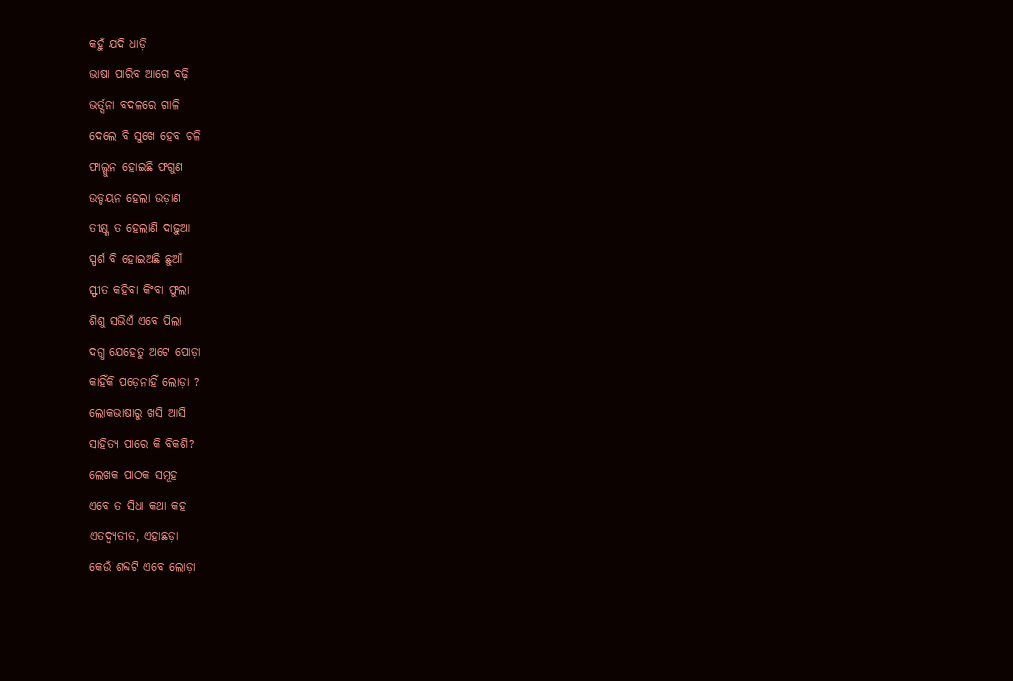କହୁଁ ଯଦି ଧାଡ଼ି
ଭାଷା ପାରିବ ଆଗେ ବଢ଼ି
ଭର୍ତ୍ସନା ବଦଳରେ ଗାଳି
ଦେଲେ ବି ସୁଖେ ହେବ ଚଳି
ଫାଲ୍ଗୁନ ହୋଇଛି ଫଗୁଣ
ଉଡ୍ଡୟନ ହେଲା ଉଡ଼ାଣ
ତୀକ୍ଷ୍ଣ ତ ହେଲାଣି ଦାଢ଼ୁଆ
ସ୍ପର୍ଶ ବି ହୋଇଅଛି ଛୁଆଁ
ସ୍ଫୀତ କହିବା କିଂବା ଫୁଲା
ଶିଶୁ ସଭିଏଁ ଏବେ ପିଲା
ଦଗ୍ଧ ଯେହେତୁ ଅଟେ ପୋଡ଼ା
କାହିଁକି ପଡ଼େନାହିଁ ଲୋଡ଼ା ?
ଲୋକଭାଷାରୁ ଖସି ଆସି
ସାହିତ୍ୟ ପାରେ କି ବିକଶି?
ଲେଖକ ପାଠକ ସମୂହ
ଏବେ ତ ସିଧା କଥା କହ
ଏତଦ୍ବ୍ୟତୀତ, ଏହାଛଡ଼ା
କେଉଁ ଶବ୍ଦଟି ଏବେ ଲୋଡ଼ା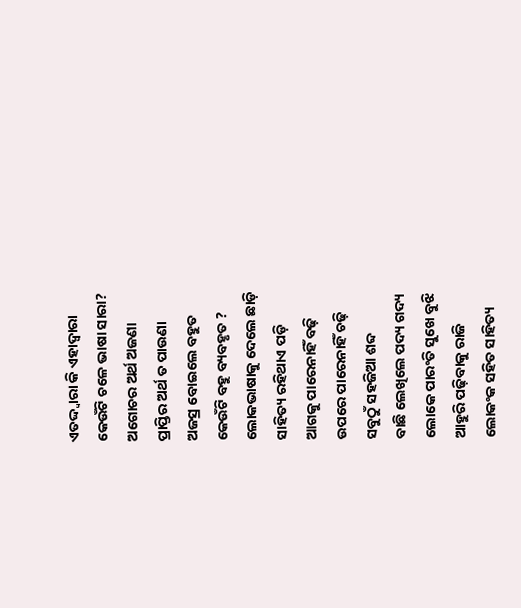ଏତଦ୍ଦ୍ବାରା କି ଏହାଦ୍ବାରା
କେଉଁଟି ଚଳେ ଭାଷା ସାରା?
ଅଗୋଚର ଅର୍ଥ ଅଜଣା
ପ୍ରାପ୍ତିର ଅର୍ଥ ତ ପାଉଣା
ଅଜସ୍ର ବୋଇଲେ ବହୁତ
କେଉଁଟି ବହୁ ବ୍ୟବହୃତ ?
ଲୋକଭାଷାକୁ ଦେଲେ ଛାଡ଼ି
ସାହିତ୍ୟ ରହିଥାଏ ପଡ଼ି
ଆଗକୁ ପାରେନାହିଁ ବଢ଼ି
ଉପରେ ପାରେନାହିଁ ଚଢ଼ି
ସବୁଠୁଁ ସହଜିଆ ଶବ୍ଦ
ବାଛି ଲେଖିଲେ ପଦ୍ୟ ଗଦ୍ୟ
ଲୋକେ ପାରଂତି ସୁଖେ ବୁଝି
ଆହୁରି ପଢ଼ିବାକୁ ରାଜି
ଲୋକଂକ ସହିତ ସାହିତ୍ୟ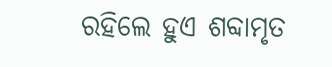ରହିଲେ ହୁଏ ଶବ୍ଦାମୃତ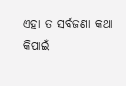ଏହା ତ ସର୍ବଜଣା କଥା
କିପାଇଁ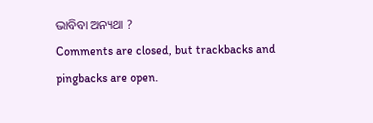ଭାବିବା ଅନ୍ୟଥା ?
Comments are closed, but trackbacks and pingbacks are open.